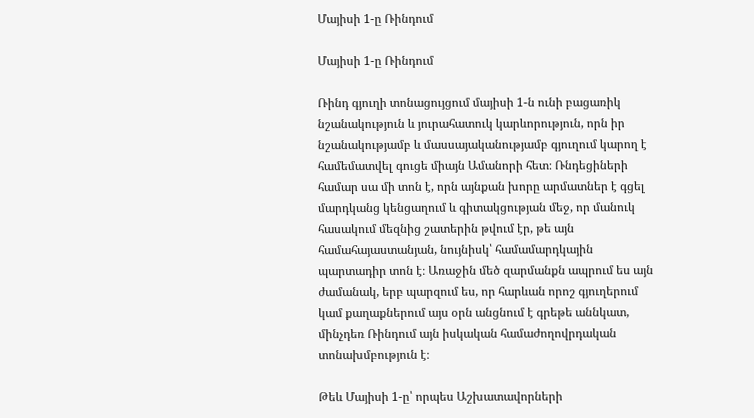Մայիսի 1-ը Ռինդում

Մայիսի 1-ը Ռինդում

Ռինդ գյուղի տոնացույցում մայիսի 1-ն ունի բացառիկ նշանակություն և յուրահատուկ կարևորություն, որն իր նշանակությամբ և մասսայականությամբ գյուղում կարող է համեմատվել գուցե միայն Ամանորի հետ։ Ռնդեցիների համար սա մի տոն է, որն այնքան խորը արմատներ է գցել մարդկանց կենցաղում և գիտակցության մեջ, որ մանուկ հասակում մեզնից շատերին թվում էր, թե այն համահայաստանյան, նույնիսկ՝ համամարդկային պարտադիր տոն է։ Առաջին մեծ զարմանքն ապրում ես այն ժամանակ, երբ պարզում ես, որ հարևան որոշ գյուղերում կամ քաղաքներում այս օրն անցնում է գրեթե աննկատ, մինչդեռ Ռինդում այն իսկական համաժողովրդական տոնախմբություն է։

Թեև Մայիսի 1-ը՝ որպես Աշխատավորների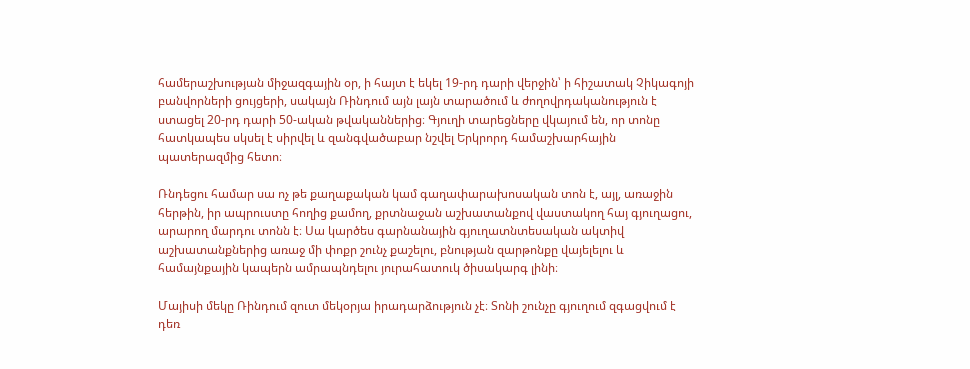համերաշխության միջազգային օր, ի հայտ է եկել 19-րդ դարի վերջին՝ ի հիշատակ Չիկագոյի բանվորների ցույցերի, սակայն Ռինդում այն լայն տարածում և ժողովրդականություն է ստացել 20-րդ դարի 50-ական թվականներից։ Գյուղի տարեցները վկայում են, որ տոնը հատկապես սկսել է սիրվել և զանգվածաբար նշվել Երկրորդ համաշխարհային պատերազմից հետո։

Ռնդեցու համար սա ոչ թե քաղաքական կամ գաղափարախոսական տոն է, այլ, առաջին հերթին, իր ապրուստը հողից քամող, քրտնաջան աշխատանքով վաստակող հայ գյուղացու, արարող մարդու տոնն է։ Սա կարծես գարնանային գյուղատնտեսական ակտիվ աշխատանքներից առաջ մի փոքր շունչ քաշելու, բնության զարթոնքը վայելելու և համայնքային կապերն ամրապնդելու յուրահատուկ ծիսակարգ լինի։

Մայիսի մեկը Ռինդում զուտ մեկօրյա իրադարձություն չէ։ Տոնի շունչը գյուղում զգացվում է դեռ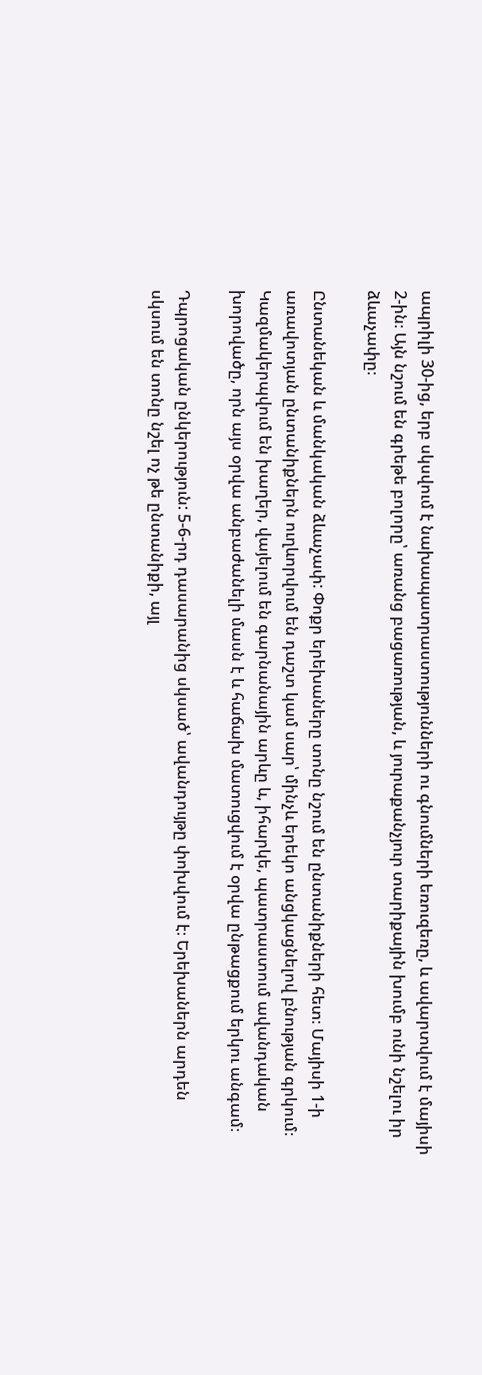ապրիլի 30-ից, երբ սկսվում է նախապատրաստությունների ու գնումների եռուզեռը, և ավարտվում է մայիսի 2-ին։ Այն նշում են գրեթե բոլորը՝ առանց բացառության, և յուրաքանչյուր տարիքային խումբ ունի նշելու իր ձևաչափը։

Ընտանեկան և մանկական ձևաչափ: Փոքր երեխաները տոնը նշում են ընտանիքների հետ։ Մայիսի 1-ի առավոտյան ընտանիքներն ուղևորվում են դաշտ կամ սար՝ մինչև երեկո անցկացնելով բնության գրկում։ Կազմակերպվում են խաղեր, վայելում են գարնանային արևը և, իհարկե, պատրաստում ավանդական խորովածը, որն այս օրվա անբաժանելի մասն է և հաճախ մատուցվում է օրվա ընթացքում երկու անգամ։

Դպրոցական ընկերություն: 5-6-րդ դասարանից սկսած՝ ավանդույթը փոխվում է։ Երեխաներն արդեն սկսում են տոնը նշել ոչ թե ընտանիքի, այլ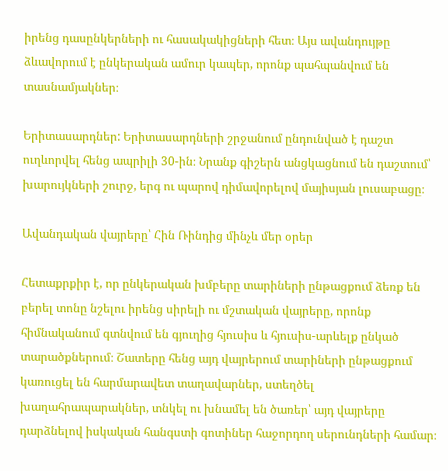իրենց դասընկերների ու հասակակիցների հետ։ Այս ավանդույթը ձևավորում է ընկերական ամուր կապեր, որոնք պահպանվում են տասնամյակներ։

Երիտասարդներ: Երիտասարդների շրջանում ընդունված է դաշտ ուղևորվել հենց ապրիլի 30-ին։ Նրանք գիշերն անցկացնում են դաշտում՝ խարույկների շուրջ, երգ ու պարով դիմավորելով մայիսյան լուսաբացը։

Ավանդական վայրերը՝ Հին Ռինդից մինչև մեր օրեր

Հետաքրքիր է, որ ընկերական խմբերը տարիների ընթացքում ձեռք են բերել տոնը նշելու իրենց սիրելի ու մշտական վայրերը, որոնք հիմնականում գտնվում են գյուղից հյուսիս և հյուսիս-արևելք ընկած տարածքներում։ Շատերը հենց այդ վայրերում տարիների ընթացքում կառուցել են հարմարավետ տաղավարներ, ստեղծել խաղահրապարակներ, տնկել ու խնամել են ծառեր՝ այդ վայրերը դարձնելով իսկական հանգստի գոտիներ հաջորդող սերունդների համար։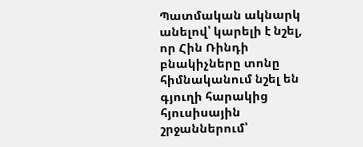Պատմական ակնարկ անելով՝ կարելի է նշել, որ Հին Ռինդի բնակիչները տոնը հիմնականում նշել են գյուղի հարակից հյուսիսային շրջաններում՝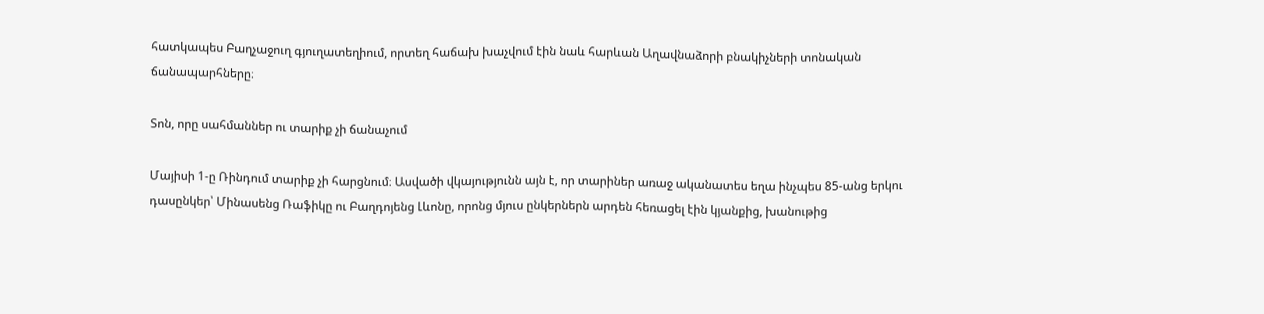հատկապես Բաղչաջուղ գյուղատեղիում, որտեղ հաճախ խաչվում էին նաև հարևան Աղավնաձորի բնակիչների տոնական ճանապարհները։

Տոն, որը սահմաններ ու տարիք չի ճանաչում

Մայիսի 1-ը Ռինդում տարիք չի հարցնում։ Ասվածի վկայությունն այն է, որ տարիներ առաջ ականատես եղա ինչպես 85-անց երկու դասընկեր՝ Մինասենց Ռաֆիկը ու Բաղդոյենց Լևոնը, որոնց մյուս ընկերներն արդեն հեռացել էին կյանքից, խանութից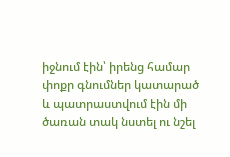իջնում էին՝ իրենց համար փոքր գնումներ կատարած և պատրաստվում էին մի ծառան տակ նստել ու նշել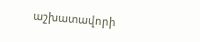աշխատավորի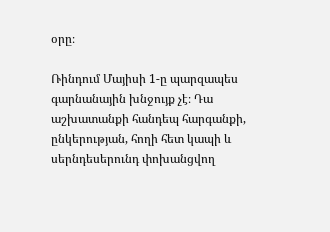օրը։

Ռինդում Մայիսի 1-ը պարզապես գարնանային խնջույք չէ։ Դա աշխատանքի հանդեպ հարգանքի, ընկերության, հողի հետ կապի և սերնդեսերունդ փոխանցվող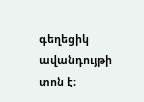գեղեցիկ ավանդույթի տոն է։